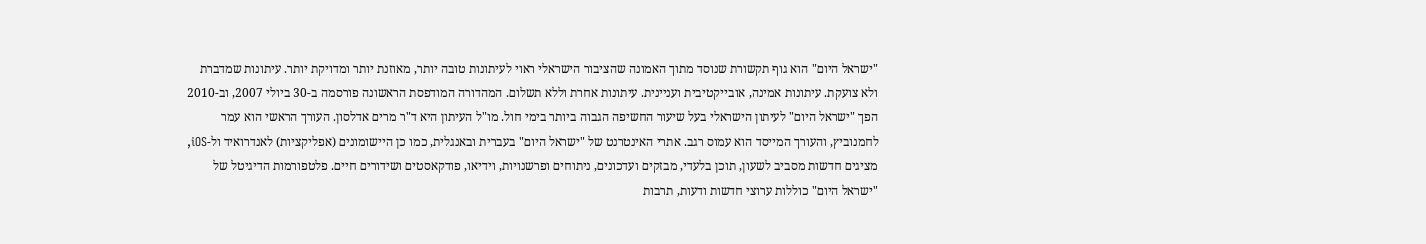"ישראל היום" הוא גוף תקשורת שנוסד מתוך האמונה שהציבור הישראלי ראוי לעיתונות טובה יותר, מאוזנת יותר ומדויקת יותר. עיתונות שמדברת ולא צועקת. עיתונות אמינה, אובייקטיבית ועניינית. עיתונות אחרת וללא תשלום. המהדורה המודפסת הראשונה פורסמה ב-30 ביולי 2007, וב-2010 הפך "ישראל היום" לעיתון הישראלי בעל שיעור החשיפה הגבוה ביותר בימי חול. מו"ל העיתון היא ד"ר מרים אדלסון. העורך הראשי הוא עמר לחמנוביץ, והעורך המייסד הוא עמוס רגב. אתרי האינטרנט של "ישראל היום" בעברית ובאנגלית, כמו כן היישומונים (אפליקציות) לאנדרואיד ול-iOS, מציגים חדשות מסביב לשעון, תוכן בלעדי, מבזקים ועדכונים, ניתוחים ופרשנויות, וידיאו, פודקאסטים ושידורים חיים. פלטפורמות הדיגיטל של "ישראל היום" כוללות ערוצי חדשות ודעות, תרבות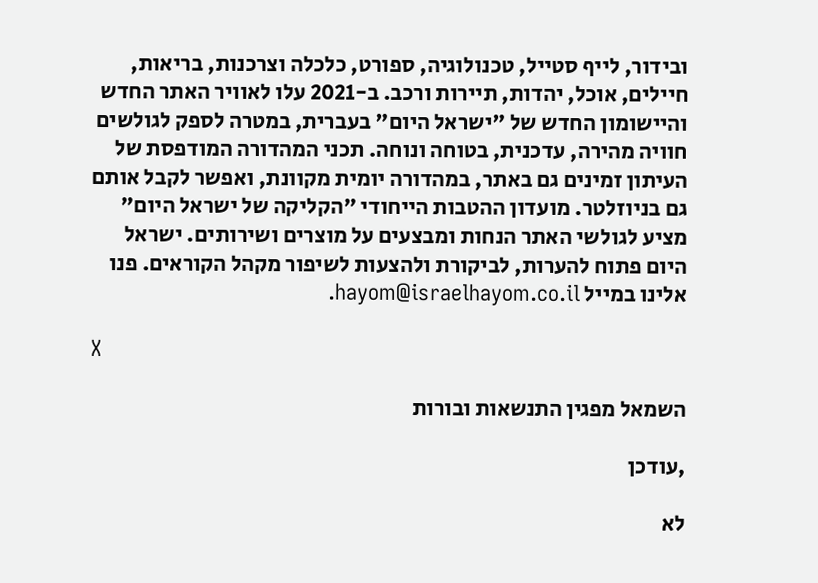ובידור, לייף סטייל, טכנולוגיה, ספורט, כלכלה וצרכנות, בריאות, חיילים, אוכל, יהדות, תיירות ורכב. ב-2021 עלו לאוויר האתר החדש והיישומון החדש של "ישראל היום" בעברית, במטרה לספק לגולשים חוויה מהירה, עדכנית, בטוחה ונוחה. תכני המהדורה המודפסת של העיתון זמינים גם באתר, במהדורה יומית מקוונת, ואפשר לקבל אותם גם בניוזלטר. מועדון ההטבות הייחודי "הקליקה של ישראל היום" מציע לגולשי האתר הנחות ומבצעים על מוצרים ושירותים. ישראל היום פתוח להערות, לביקורת ולהצעות לשיפור מקהל הקוראים. פנו אלינו במייל hayom@israelhayom.co.il.

X

השמאל מפגין התנשאות ובורות

,עודכן

לא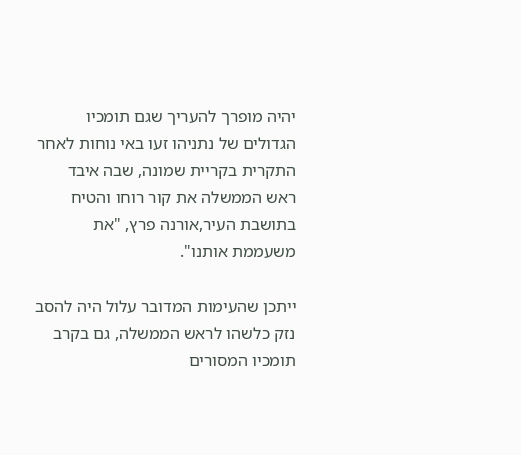יהיה מופרך להעריך שגם תומכיו הגדולים של נתניהו זעו באי נוחות לאחר התקרית בקריית שמונה, שבה איבד ראש הממשלה את קור רוחו והטיח בתושבת העיר,אורנה פרץ, "את משעממת אותנו".

ייתכן שהעימות המדובר עלול היה להסב נזק כלשהו לראש הממשלה, גם בקרב תומכיו המסורים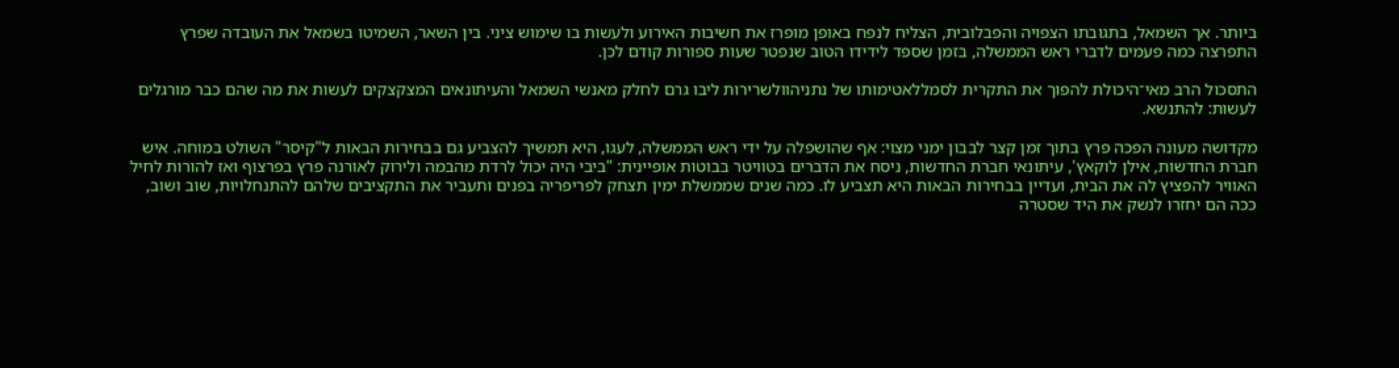ביותר. אך השמאל, בתגובתו הצפויה והפבלובית, הצליח לנפח באופן מופרז את חשיבות האירוע ולעשות בו שימוש ציני. בין השאר, השמיטו בשמאל את העובדה שפרץ התפרצה כמה פעמים לדברי ראש הממשלה, בזמן שספד לידידו הטוב שנפטר שעות ספורות קודם לכן.

התסכול הרב מאי־היכולת להפוך את התקרית לסמללאטימותו של נתניהוולשרירות ליבו גרם לחלק מאנשי השמאל והעיתונאים המצקצקים לעשות את מה שהם כבר מורגלים לעשות: להתנשא.

מקדושה מעונה הפכה פרץ בתוך זמן קצר לבבון ימני מצוי: אף שהושפלה על ידי ראש הממשלה, לעגו, היא תמשיך להצביע גם בבחירות הבאות ל"קיסר" השולט במוחה. איש חברת החדשות, אילן לוקאץ', עיתונאי חברת החדשות, ניסח את הדברים בטוויטר בבוטות אופיינית: "ביבי היה יכול לרדת מהבמה ולירוק לאורנה פרץ בפרצוף ואז להורות לחיל האוויר להפציץ לה את הבית, ועדיין בבחירות הבאות היא תצביע לו. כמה שנים שממשלת ימין תצחק לפריפריה בפנים ותעביר את התקציבים שלהם להתנחלויות, שוב ושוב, ככה הם יחזרו לנשק את היד שסטרה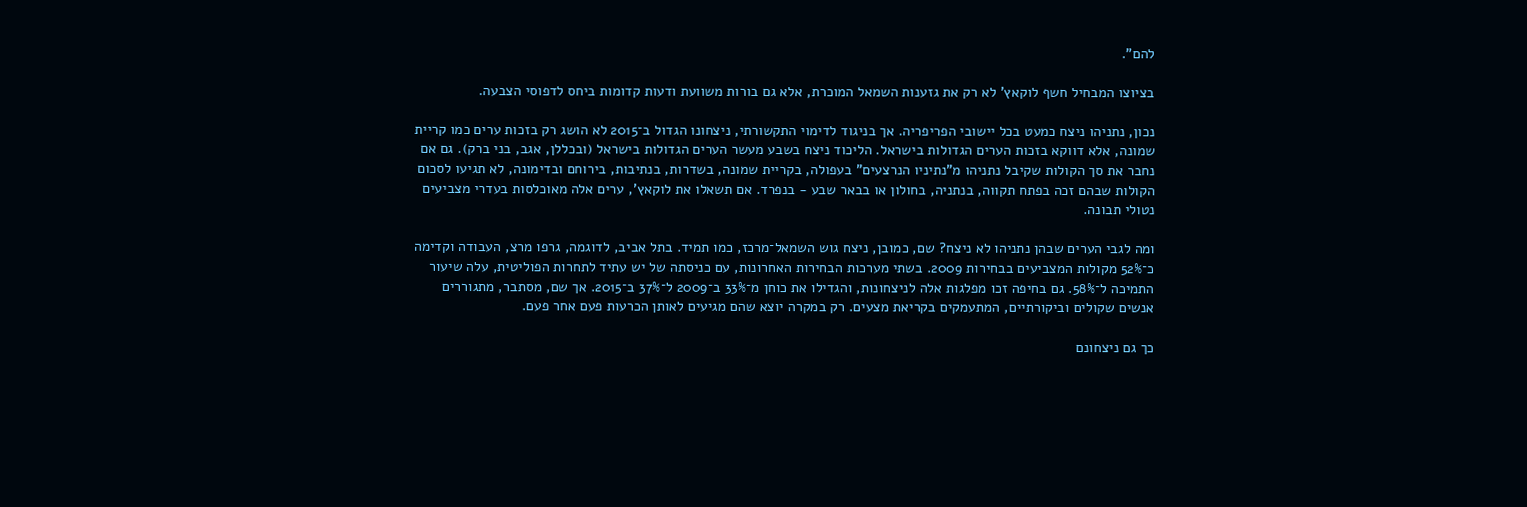להם".

בציוצו המבחיל חשף לוקאץ' לא רק את גזענות השמאל המוכרת, אלא גם בורות משוועת ודעות קדומות ביחס לדפוסי הצבעה.

נכון, נתניהו ניצח כמעט בכל יישובי הפריפריה. אך בניגוד לדימוי התקשורתי, ניצחונו הגדול ב־2015 לא הושג רק בזכות ערים כמו קריית שמונה, אלא דווקא בזכות הערים הגדולות בישראל. הליכוד ניצח בשבע מעשר הערים הגדולות בישראל (ובכללן, אגב, בני ברק). גם אם נחבר את סך הקולות שקיבל נתניהו מ"נתיניו הנרצעים" בעפולה, בקריית שמונה, בשדרות, בנתיבות, בירוחם ובדימונה, לא תגיעו לסכום הקולות שבהם זכה בפתח תקווה, בנתניה, בחולון או בבאר שבע - בנפרד. אם תשאלו את לוקאץ', ערים אלה מאוכלסות בעדרי מצביעים נטולי תבונה.

ומה לגבי הערים שבהן נתניהו לא ניצח? שם, כמובן, ניצח גוש השמאל־מרכז, כמו תמיד. בתל אביב, לדוגמה, גרפו מרצ, העבודה וקדימה כ־52% מקולות המצביעים בבחירות 2009. בשתי מערכות הבחירות האחרונות, עם כניסתה של יש עתיד לתחרות הפוליטית, עלה שיעור התמיכה ל־58%. גם בחיפה זכו מפלגות אלה לניצחונות, והגדילו את כוחן מ־33% ב־2009 ל־37% ב־2015. אך שם, מסתבר, מתגוררים אנשים שקולים וביקורתיים, המתעמקים בקריאת מצעים. רק במקרה יוצא שהם מגיעים לאותן הכרעות פעם אחר פעם.

כך גם ניצחונם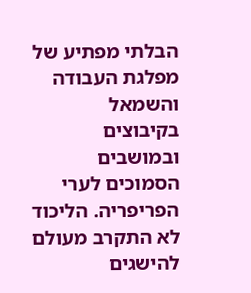הבלתי מפתיע של מפלגת העבודה והשמאל בקיבוצים ובמושבים הסמוכים לערי הפריפריה. הליכוד לא התקרב מעולם להישגים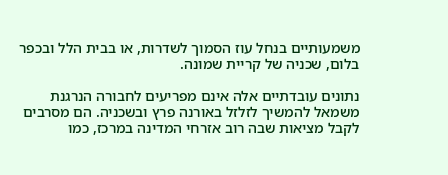משמעותיים בנחל עוז הסמוך לשדרות, או בבית הלל ובכפר בלום, שכניה של קריית שמונה.

נתונים עובדתיים אלה אינם מפריעים לחבורה הנרגנת משמאל להמשיך לזלזל באורנה פרץ ובשכניה. הם מסרבים לקבל מציאות שבה רוב אזרחי המדינה במרכז, כמו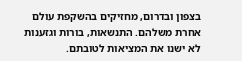בצפון ובדרום, מחזיקים בהשקפת עולם אחרת משלהם. התנשאות, בורות וגזענות לא ישנו את המציאות לטובתם.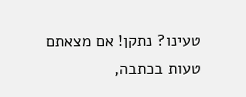טעינו? נתקן! אם מצאתם טעות בכתבה,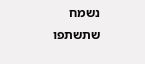נשמח שתשתפו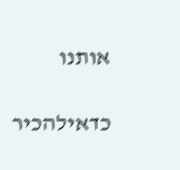אותנו

כדאילהכיר